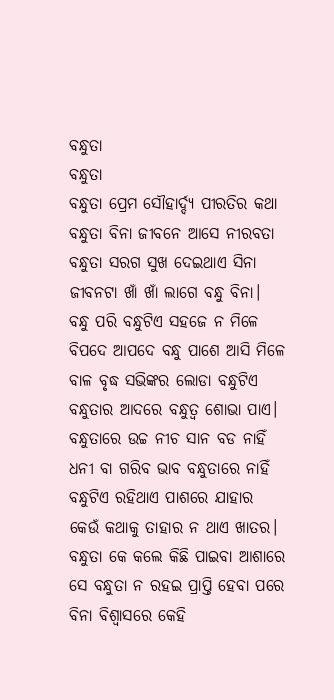ବନ୍ଧୁତା
ବନ୍ଧୁତା
ବନ୍ଧୁତା ପ୍ରେମ ସୌହାର୍ଦ୍ଦ୍ୟ ପୀରତିର କଥା
ବନ୍ଧୁତା ବିନା ଜୀବନେ ଆସେ ନୀରବତା
ବନ୍ଧୁତା ସରଗ ସୁଖ ଦେଇଥାଏ ସିନା
ଜୀବନଟା ଖାଁ ଖାଁ ଲାଗେ ବନ୍ଧୁ ବିନା।
ବନ୍ଧୁ ପରି ବନ୍ଧୁଟିଏ ସହଜେ ନ ମିଳେ
ବିପଦେ ଆପଦେ ବନ୍ଧୁ ପାଶେ ଆସି ମିଳେ
ବାଳ ବୃଦ୍ଧ ସଭିଙ୍କର ଲୋଡା ବନ୍ଧୁଟିଏ
ବନ୍ଧୁତାର ଆଦରେ ବନ୍ଧୁତ୍ୱ ଶୋଭା ପାଏ।
ବନ୍ଧୁତାରେ ଉଚ୍ଚ ନୀଚ ସାନ ବଡ ନାହିଁ
ଧନୀ ବା ଗରିବ ଭାବ ବନ୍ଧୁତାରେ ନାହିଁ
ବନ୍ଧୁଟିଏ ରହିଥାଏ ପାଶରେ ଯାହାର
କେଉଁ କଥାକୁ ତାହାର ନ ଥାଏ ଖାତର।
ବନ୍ଧୁତା କେ କଲେ କିଛି ପାଇବା ଆଶାରେ
ସେ ବନ୍ଧୁତା ନ ରହଇ ପ୍ରାପ୍ତି ହେବା ପରେ
ବିନା ବିଶ୍ବାସରେ କେହି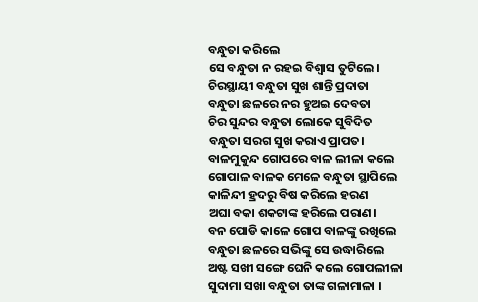ବନ୍ଧୁତା କରିଲେ
ସେ ବନ୍ଧୁତା ନ ରହଇ ବିଶ୍ବାସ ତୁଟିଲେ।
ଚିରସ୍ଥାୟୀ ବନ୍ଧୁତା ସୁଖ ଶାନ୍ତି ପ୍ରଦାତା
ବନ୍ଧୁତା ଛଳରେ ନର ହୁଅଇ ଦେବତା
ଚିର ସୁନ୍ଦର ବନ୍ଧୁତା ଲୋକେ ସୁବିଦିତ
ବନ୍ଧୁତା ସରଗ ସୁଖ କରାଏ ପ୍ରାପତ।
ବାଳମୁକୁନ୍ଦ ଗୋପରେ ବାଳ ଲୀଳା କଲେ
ଗୋପାଳ ବାଳକ ମେଳେ ବନ୍ଧୁତା ସ୍ଥାପିଲେ
କାଳିନ୍ଦୀ ହ୍ରଦରୁ ବିଷ କରିଲେ ହରଣ
ଅଘା ବକା ଶକଟାଙ୍କ ହରିଲେ ପରାଣ।
ବନ ପୋଡି କାଳେ ଗୋପ ବାଳଙ୍କୁ ରଖିଲେ
ବନ୍ଧୁତା ଛଳରେ ସଭିଙ୍କୁ ସେ ଉଦ୍ଧାରିଲେ
ଅଷ୍ଟ ସଖୀ ସଙ୍ଗେ ଘେନି କଲେ ଗୋପଲୀଳା
ସୁଦାମା ସଖା ବନ୍ଧୁତା ତାଙ୍କ ଗଳାମାଳା ।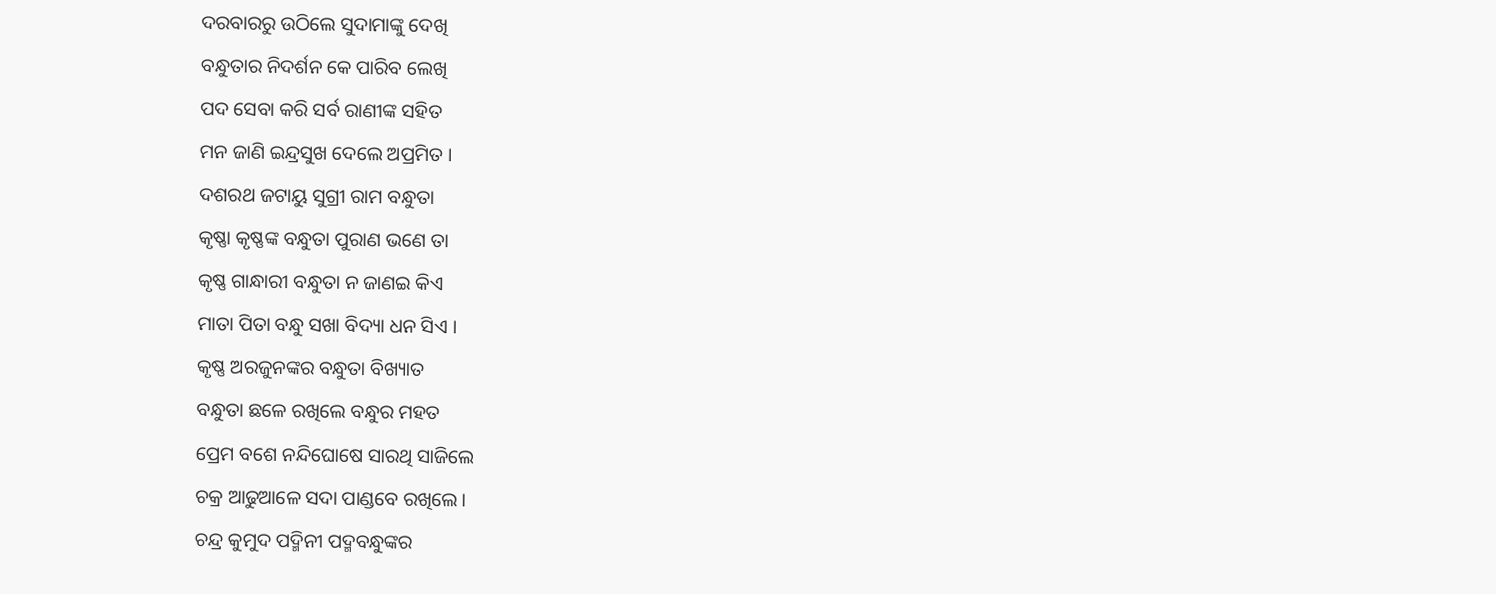ଦରବାରରୁ ଉଠିଲେ ସୁଦାମାଙ୍କୁ ଦେଖି
ବନ୍ଧୁତାର ନିଦର୍ଶନ କେ ପାରିବ ଲେଖି
ପଦ ସେବା କରି ସର୍ବ ରାଣୀଙ୍କ ସହିତ
ମନ ଜାଣି ଇନ୍ଦ୍ରସୁଖ ଦେଲେ ଅପ୍ରମିତ ।
ଦଶରଥ ଜଟାୟୁ ସୁଗ୍ରୀ ରାମ ବନ୍ଧୁତା
କୃଷ୍ଣା କୃଷ୍ଣଙ୍କ ବନ୍ଧୁତା ପୁରାଣ ଭଣେ ତା
କୃଷ୍ଣ ଗାନ୍ଧାରୀ ବନ୍ଧୁତା ନ ଜାଣଇ କିଏ
ମାତା ପିତା ବନ୍ଧୁ ସଖା ବିଦ୍ୟା ଧନ ସିଏ ।
କୃଷ୍ଣ ଅରଜୁନଙ୍କର ବନ୍ଧୁତା ବିଖ୍ୟାତ
ବନ୍ଧୁତା ଛଳେ ରଖିଲେ ବନ୍ଧୁର ମହତ
ପ୍ରେମ ବଶେ ନନ୍ଦିଘୋଷେ ସାରଥି ସାଜିଲେ
ଚକ୍ର ଆଢୁଆଳେ ସଦା ପାଣ୍ଡବେ ରଖିଲେ।
ଚନ୍ଦ୍ର କୁମୁଦ ପଦ୍ମିନୀ ପଦ୍ମବନ୍ଧୁଙ୍କର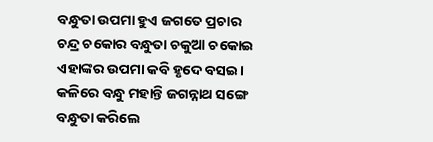ବନ୍ଧୁତା ଉପମା ହୁଏ ଜଗତେ ପ୍ରଚାର
ଚନ୍ଦ୍ର ଚକୋର ବନ୍ଧୁତା ଚକୁଆ ଚକୋଇ
ଏହାଙ୍କର ଉପମା କବି ହୃଦେ ବସଇ।
କଳିରେ ବନ୍ଧୁ ମହାନ୍ତି ଜଗନ୍ନାଥ ସଙ୍ଗେ
ବନ୍ଧୁତା କରିଲେ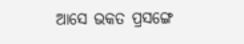ଆସେ ଭକତ ପ୍ରସଙ୍ଗେ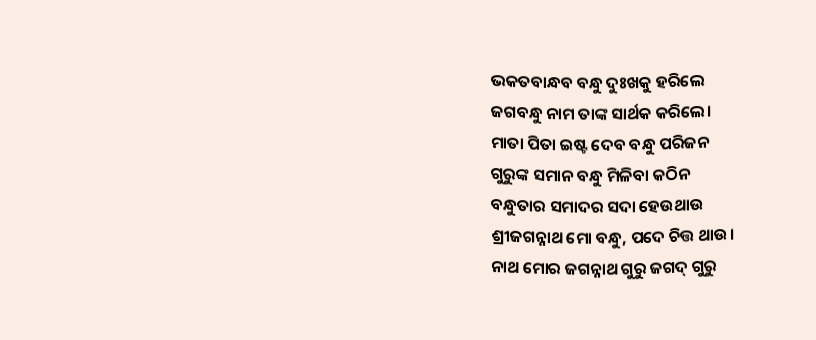ଭକତବାନ୍ଧବ ବନ୍ଧୁ ଦୁଃଖକୁ ହରିଲେ
ଜଗବନ୍ଧୁ ନାମ ତାଙ୍କ ସାର୍ଥକ କରିଲେ।
ମାତା ପିତା ଇଷ୍ଟ ଦେବ ବନ୍ଧୁ ପରିଜନ
ଗୁରୁଙ୍କ ସମାନ ବନ୍ଧୁ ମିଳିବା କଠିନ
ବନ୍ଧୁତାର ସମାଦର ସଦା ହେଉଥାଉ
ଶ୍ରୀଜଗନ୍ନାଥ ମୋ ବନ୍ଧୁ, ପଦେ ଚିତ୍ତ ଥାଉ।
ନାଥ ମୋର ଜଗନ୍ନାଥ ଗୁରୁ ଜଗଦ୍ ଗୁରୁ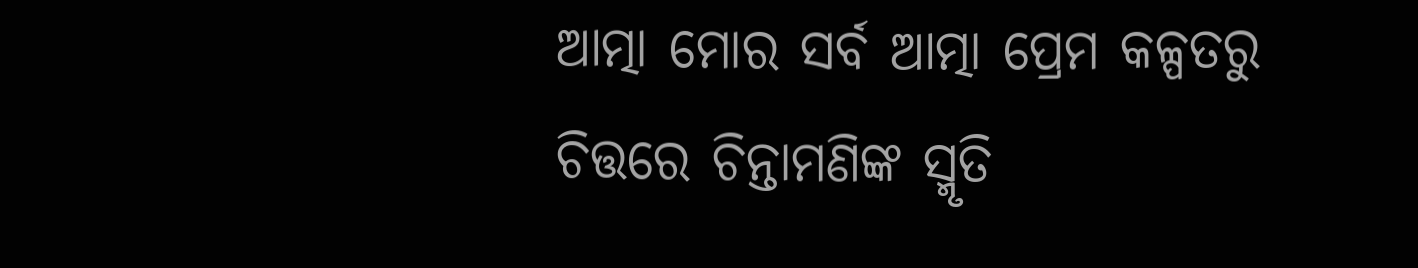ଆତ୍ମା ମୋର ସର୍ବ ଆତ୍ମା ପ୍ରେମ କଳ୍ପତରୁ
ଚିତ୍ତରେ ଚିନ୍ତାମଣିଙ୍କ ସ୍ମୃତି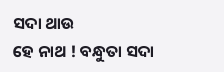ସଦା ଥାଉ
ହେ ନାଥ ! ବନ୍ଧୁତା ସଦା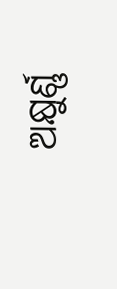ଅକ୍ଷୁର୍ଣ୍ଣ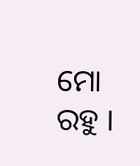ମୋ ରହୁ ।